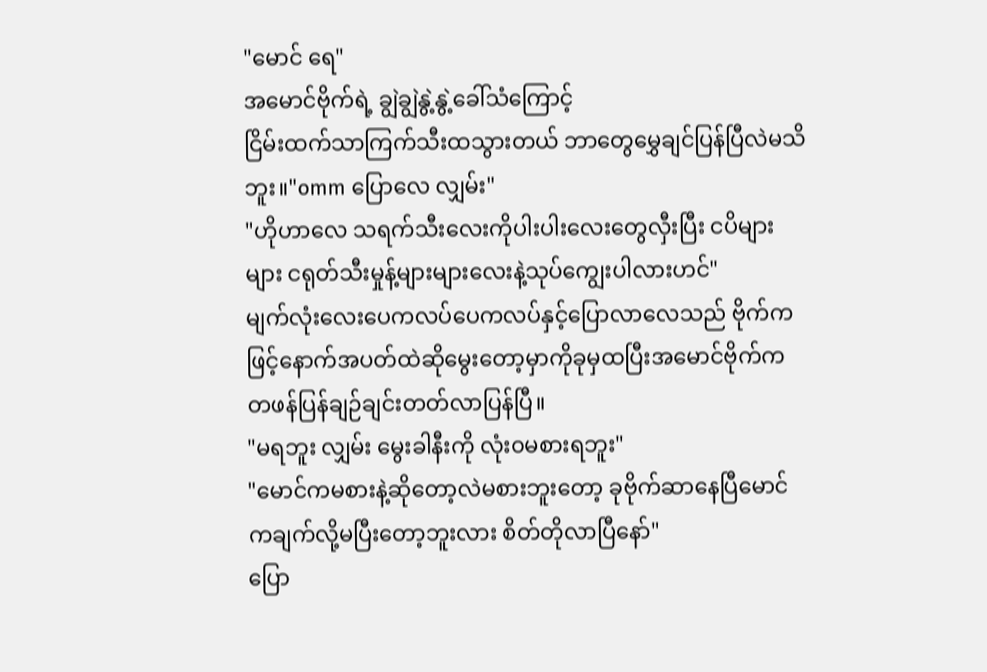"မောင် ရေ"
အမောင်ဗိုက်ရဲ့ ချွဲချွဲနွဲ့နွဲ့ခေါ်သံကြောင့်
ငြိမ်းထက်သာကြက်သီးထသွားတယ် ဘာတွေမွှေချင်ပြန်ပြီလဲမသိဘူး။"omm ပြောလေ လျှမ်း"
"ဟိုဟာလေ သရက်သီးလေးကိုပါးပါးလေးတွေလှီးပြီး ငပိများများ ငရုတ်သီးမှုန့်များများလေးနဲ့သုပ်ကျွေးပါလားဟင်"
မျက်လုံးလေးပေကလပ်ပေကလပ်နှင့်ပြောလာလေသည် ဗိုက်ကဖြင့်နောက်အပတ်ထဲဆိုမွေးတော့မှာကိုခုမှထပြီးအမောင်ဗိုက်ကတဖန်ပြန်ချဉ်ချင်းတတ်လာပြန်ပြီ။
"မရဘူး လျှမ်း မွေးခါနီးကို လုံး၀မစားရဘူး"
"မောင်ကမစားနဲ့ဆိုတော့လဲမစားဘူးတော့ ခုဗိုက်ဆာနေပြီမောင်ကချက်လို့မပြီးတော့ဘူးလား စိတ်တိုလာပြီနော်"
ပြော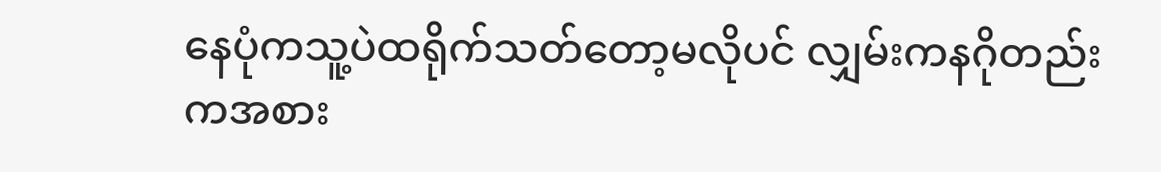နေပုံကသူ့ပဲထရိုက်သတ်တော့မလိုပင် လျှမ်းကနဂိုတည်းကအစား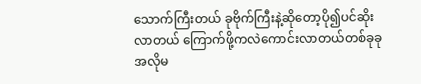သောက်ကြီးတယ် ခုဗိုက်ကြီးနဲ့ဆိုတော့ပို၍ပင်ဆိုးလာတယ် ကြောက်ဖို့ကလဲကောင်းလာတယ်တစ်ခုခုအလိုမ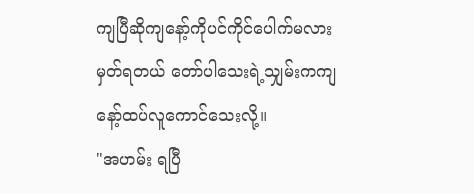ကျပြီဆိုကျနော့်ကိုပင်ကိုင်ပေါက်မလားမှတ်ရတယ် တော်ပါသေးရဲ့သျှမ်းကကျနော့်ထပ်လူကောင်သေးလို့။
"အဟမ်း ရပြီ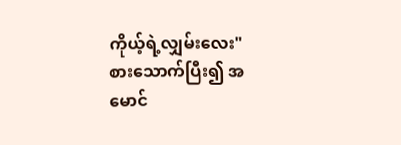ကိုယ့်ရဲ့လျှမ်းလေး"
စားသောက်ပြီး၍ အမောင်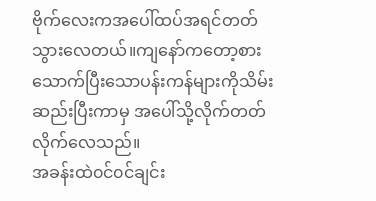ဗိုက်လေးကအပေါ်ထပ်အရင်တတ်သွားလေတယ်။ကျနော်ကတော့စားသောက်ပြီးသောပန်းကန်များကိုသိမ်းဆည်းပြီးကာမှ အပေါ်သို့လိုက်တတ်လိုက်လေသည်။
အခန်းထဲ၀င်၀င်ချင်း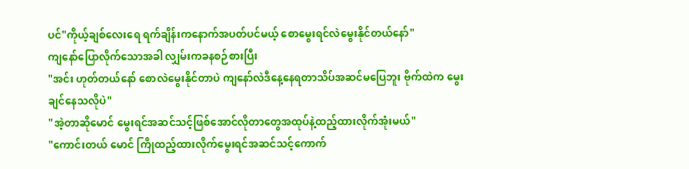ပင်"ကိုယ့်ချစ်လေးရေ ရက်ချိန်းကနောက်အပတ်ပင်မယ့် စောမွေးရင်လဲမွေးနိုင်တယ်နော်"
ကျနော်ပြောလိုက်သောအခါ လျှမ်းကခနစဉ်စားပြီး
"အင်း ဟုတ်တယ်နော် စောလဲမွေးနိုင်တာပဲ ကျနော်လဲဒီနေ့နေရတာသိပ်အဆင်မပြေဘူး ဗိုက်ထဲက မွေးချင်နေသလိုပဲ"
"အဲ့တာဆိုမောင် မွေးရင်အဆင်သင့်ဖြစ်အောင်လိုတာတွေအထုပ်နဲ့ထည့်ထားလိုက်အုံးမယ်"
"ကောင်းတယ် မောင် ကြိုထည့်ထားလိုက်မွေးရင်အဆင်သင့်ကောက်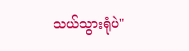သယ်သွားရုံပဲ"